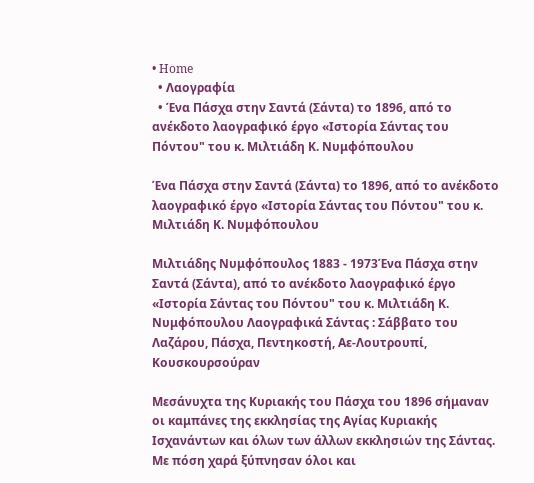• Home
  • Λαογραφία
  • Ένα Πάσχα στην Σαντά (Σάντα) το 1896, από το ανέκδοτο λαογραφικό έργο «Ιστορία Σάντας του Πόντου" του κ. Μιλτιάδη Κ. Νυμφόπουλου

Ένα Πάσχα στην Σαντά (Σάντα) το 1896, από το ανέκδοτο λαογραφικό έργο «Ιστορία Σάντας του Πόντου" του κ. Μιλτιάδη Κ. Νυμφόπουλου

Μιλτιάδης Νυμφόπουλος 1883 - 1973Ένα Πάσχα στην Σαντά (Σάντα), από το ανέκδοτο λαογραφικό έργο «Ιστορία Σάντας του Πόντου" του κ. Μιλτιάδη Κ. Νυμφόπουλου Λαογραφικά Σάντας : Σάββατο του Λαζάρου, Πάσχα, Πεντηκοστή, Αε-Λουτρουπί, Κουσκουρσούραν

Μεσάνυχτα της Κυριακής του Πάσχα του 1896 σήμαναν οι καμπάνες της εκκλησίας της Αγίας Κυριακής Ισχανάντων και όλων των άλλων εκκλησιών της Σάντας. Με πόση χαρά ξύπνησαν όλοι και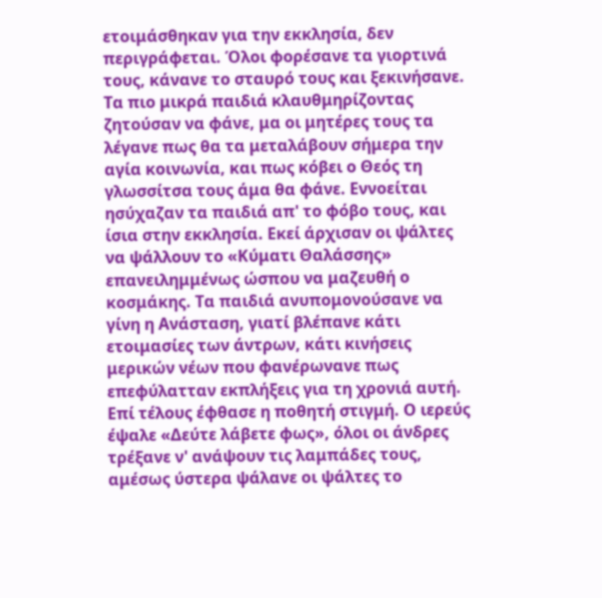ετοιμάσθηκαν για την εκκλησία, δεν περιγράφεται. Όλοι φορέσανε τα γιορτινά τους, κάνανε το σταυρό τους και ξεκινήσανε. Τα πιο μικρά παιδιά κλαυθμηρίζοντας ζητούσαν να φάνε, μα οι μητέρες τους τα λέγανε πως θα τα μεταλάβουν σήμερα την αγία κοινωνία, και πως κόβει ο Θεός τη γλωσσίτσα τους άμα θα φάνε. Εννοείται ησύχαζαν τα παιδιά απ' το φόβο τους, και ίσια στην εκκλησία. Εκεί άρχισαν οι ψάλτες να ψάλλουν το «Κύματι Θαλάσσης» επανειλημμένως ώσπου να μαζευθή ο κοσμάκης. Τα παιδιά ανυπομονούσανε να γίνη η Ανάσταση, γιατί βλέπανε κάτι ετοιμασίες των άντρων, κάτι κινήσεις μερικών νέων που φανέρωνανε πως επεφύλατταν εκπλήξεις για τη χρονιά αυτή. Επί τέλους έφθασε η ποθητή στιγμή. Ο ιερεύς έψαλε «Δεύτε λάβετε φως», όλοι οι άνδρες τρέξανε ν' ανάψουν τις λαμπάδες τους, αμέσως ύστερα ψάλανε οι ψάλτες το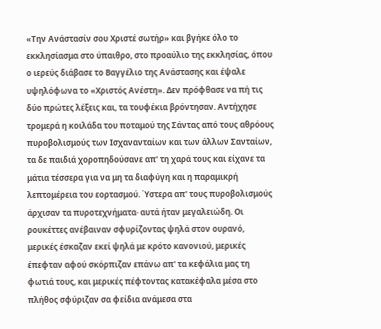«Την Ανάστασίν σου Χριστέ σωτήρ» και βγήκε όλο το εκκλησίασμα στο ύπαιθρο, στο προαύλιο της εκκλησίας, όπου ο ιερεύς διάβασε το Βαγγέλιο της Ανάστασης και έψαλε υψηλόφωνα το «Χριστός Ανέστη». Δεν πρόφθασε να πή τις δύο πρώτες λέξεις και, τα τουφέκια βρόντησαν. Αντήχησε τρομερά η κοιλάδα του ποταμού της Σάντας από τους αθρόους πυροβολισμούς των Ισχανανταίων και των άλλων Σανταίων, τα δε παιδιά χοροπηδούσανε απ' τη χαρά τους και είχανε τα μάτια τέσσερα για να μη τα διαφύγη και η παραμικρή λεπτομέρεια του εορτασμού. Ύστερα απ' τους πυροβολισμούς άρχισαν τα πυροτεχνήματα· αυτά ήταν μεγαλειώδη. Οι ρουκέττες ανέβαιναν σφυρίζοντας ψηλά στον ουρανό, μερικές έσκαζαν εκεί ψηλά με κρότο κανονιού, μερικές έπεφταν αφού σκόρπιζαν επάνω απ' τα κεφάλια μας τη φωτιά τους, και μερικές πέφτοντας κατακέφαλα μέσα στο πλήθος σφύριζαν σα φείδια ανάμεσα στα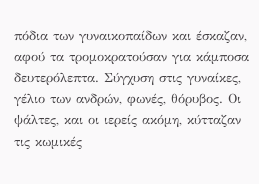πόδια των γυναικοπαίδων και έσκαζαν, αφού τα τρομοκρατούσαν για κάμποσα δευτερόλεπτα. Σύγχυση στις γυναίκες, γέλιο των ανδρών, φωνές, θόρυβος. Οι ψάλτες, και οι ιερείς ακόμη, κύτταζαν τις κωμικές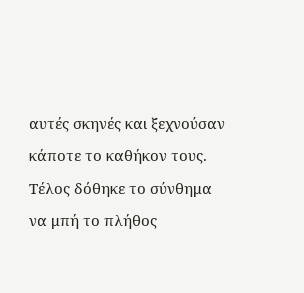αυτές σκηνές και ξεχνούσαν κάποτε το καθήκον τους. Τέλος δόθηκε το σύνθημα να μπή το πλήθος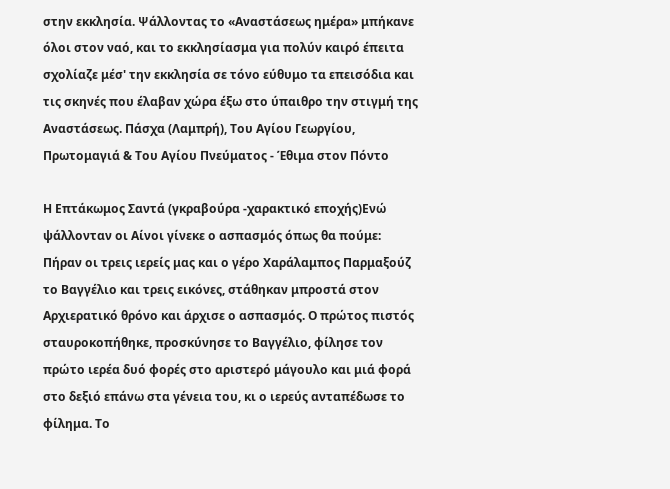στην εκκλησία. Ψάλλοντας το «Αναστάσεως ημέρα» μπήκανε όλοι στον ναό, και το εκκλησίασμα για πολύν καιρό έπειτα σχολίαζε μέσ' την εκκλησία σε τόνο εύθυμο τα επεισόδια και τις σκηνές που έλαβαν χώρα έξω στο ύπαιθρο την στιγμή της Αναστάσεως. Πάσχα (Λαμπρή), Του Αγίου Γεωργίου, Πρωτομαγιά & Του Αγίου Πνεύματος - Έθιμα στον Πόντο

Η Επτάκωμος Σαντά (γκραβούρα -χαρακτικό εποχής)Ενώ ψάλλονταν οι Αίνοι γίνεκε ο ασπασμός όπως θα πούμε: Πήραν οι τρεις ιερείς μας και ο γέρο Χαράλαμπος Παρμαξούζ το Βαγγέλιο και τρεις εικόνες, στάθηκαν μπροστά στον Αρχιερατικό θρόνο και άρχισε ο ασπασμός. Ο πρώτος πιστός σταυροκοπήθηκε, προσκύνησε το Βαγγέλιο, φίλησε τον πρώτο ιερέα δυό φορές στο αριστερό μάγουλο και μιά φορά στο δεξιό επάνω στα γένεια του, κι ο ιερεύς ανταπέδωσε το φίλημα. Το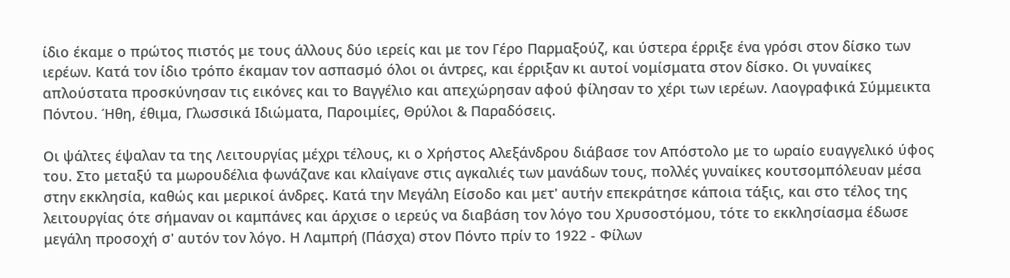ίδιο έκαμε ο πρώτος πιστός με τους άλλους δύο ιερείς και με τον Γέρο Παρμαξούζ, και ύστερα έρριξε ένα γρόσι στον δίσκο των ιερέων. Κατά τον ίδιο τρόπο έκαμαν τον ασπασμό όλοι οι άντρες, και έρριξαν κι αυτοί νομίσματα στον δίσκο. Οι γυναίκες απλούστατα προσκύνησαν τις εικόνες και το Βαγγέλιο και απεχώρησαν αφού φίλησαν το χέρι των ιερέων. Λαογραφικά Σύμμεικτα Πόντου. Ήθη, έθιμα, Γλωσσικά Ιδιώματα, Παροιμίες, Θρύλοι & Παραδόσεις.

Οι ψάλτες έψαλαν τα της Λειτουργίας μέχρι τέλους, κι ο Χρήστος Αλεξάνδρου διάβασε τον Απόστολο με το ωραίο ευαγγελικό ύφος του. Στο μεταξύ τα μωρουδέλια φωνάζανε και κλαίγανε στις αγκαλιές των μανάδων τους, πολλές γυναίκες κουτσομπόλευαν μέσα στην εκκλησία, καθώς και μερικοί άνδρες. Κατά την Μεγάλη Είσοδο και μετ' αυτήν επεκράτησε κάποια τάξις, και στο τέλος της λειτουργίας ότε σήμαναν οι καμπάνες και άρχισε ο ιερεύς να διαβάση τον λόγο του Χρυσοστόμου, τότε το εκκλησίασμα έδωσε μεγάλη προσοχή σ' αυτόν τον λόγο. Η Λαμπρή (Πάσχα) στον Πόντο πρίν το 1922 - Φίλων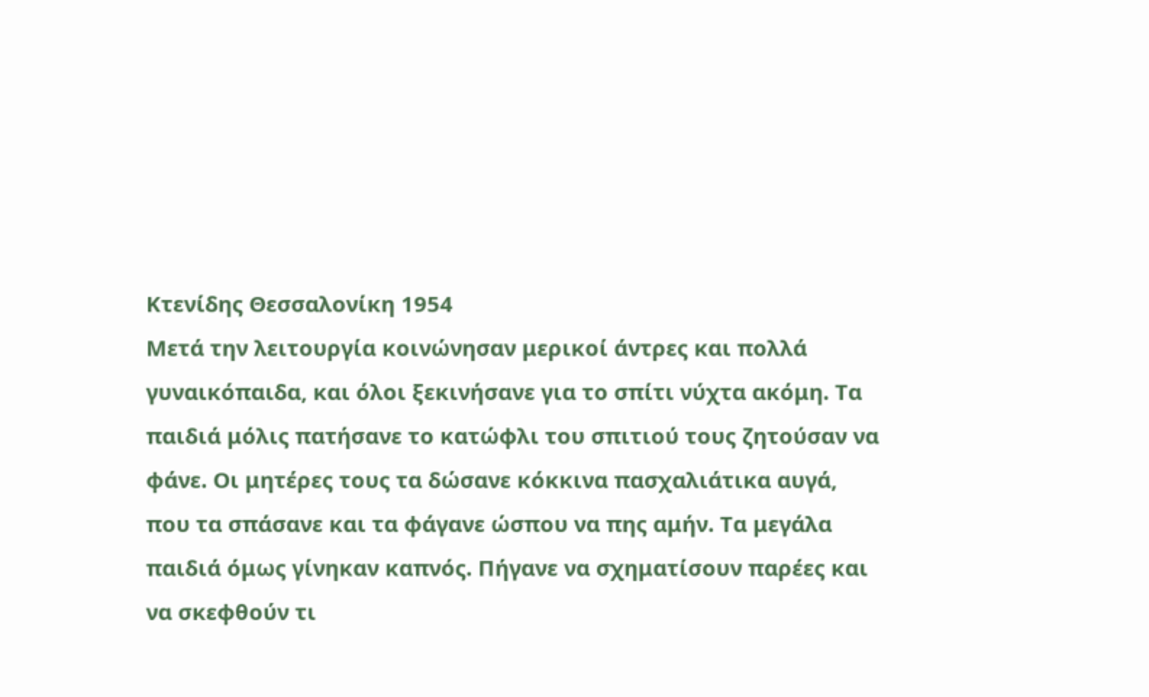Κτενίδης Θεσσαλονίκη 1954
Μετά την λειτουργία κοινώνησαν μερικοί άντρες και πολλά γυναικόπαιδα, και όλοι ξεκινήσανε για το σπίτι νύχτα ακόμη. Τα παιδιά μόλις πατήσανε το κατώφλι του σπιτιού τους ζητούσαν να φάνε. Οι μητέρες τους τα δώσανε κόκκινα πασχαλιάτικα αυγά, που τα σπάσανε και τα φάγανε ώσπου να πης αμήν. Τα μεγάλα παιδιά όμως γίνηκαν καπνός. Πήγανε να σχηματίσουν παρέες και να σκεφθούν τι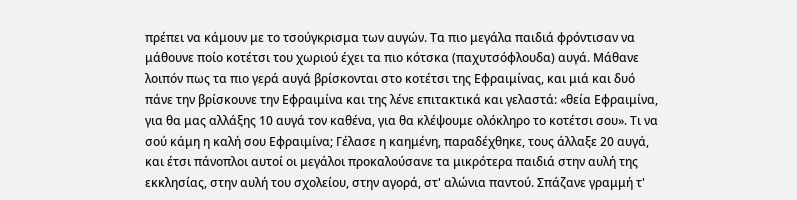πρέπει να κάμουν με το τσούγκρισμα των αυγών. Τα πιο μεγάλα παιδιά φρόντισαν να μάθουνε ποίο κοτέτσι του χωριού έχει τα πιο κότσκα (παχυτσόφλουδα) αυγά. Μάθανε λοιπόν πως τα πιο γερά αυγά βρίσκονται στο κοτέτσι της Εφραιμίνας, και μιά και δυό πάνε την βρίσκουνε την Εφραιμίνα και της λένε επιτακτικά και γελαστά: «θεία Εφραιμίνα, για θα μας αλλάξης 10 αυγά τον καθένα, για θα κλέψουμε ολόκληρο το κοτέτσι σου». Τι να σού κάμη η καλή σου Εφραιμίνα; Γέλασε η καημένη, παραδέχθηκε, τους άλλαξε 20 αυγά, και έτσι πάνοπλοι αυτοί οι μεγάλοι προκαλούσανε τα μικρότερα παιδιά στην αυλή της εκκλησίας, στην αυλή του σχολείου, στην αγορά, στ' αλώνια παντού. Σπάζανε γραμμή τ'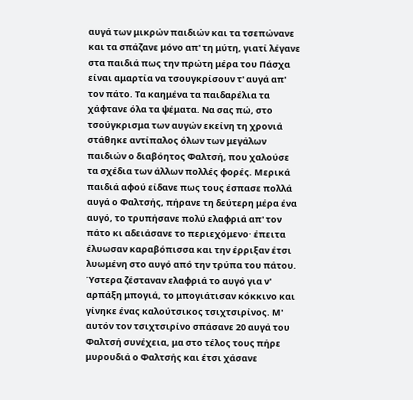αυγά των μικρών παιδιών και τα τσεπώνανε και τα σπάζανε μόνο απ' τη μύτη, γιατί λέγανε στα παιδιά πως την πρώτη μέρα του Πάσχα είναι αμαρτία να τσουγκρίσουν τ' αυγά απ' τον πάτο. Τα καημένα τα παιδαρέλια τα χάφτανε όλα τα ψέματα. Να σας πώ, στο τσούγκρισμα των αυγών εκείνη τη χρονιά στάθηκε αντίπαλος όλων των μεγάλων παιδιών ο διαβόητος Φαλτσή, που χαλούσε τα σχέδια των άλλων πολλές φορές. Μερικά παιδιά αφού είδανε πως τους έσπασε πολλά αυγά ο Φαλτσής, πήρανε τη δεύτερη μέρα ένα αυγό, το τρυπήσανε πολύ ελαφριά απ' τον πάτο κι αδειάσανε το περιεχόμενο· έπειτα έλυωσαν καραβόπισσα και την έρριξαν έτσι λυωμένη στο αυγό από την τρύπα του πάτου. Ύστερα ζέσταναν ελαφριά το αυγό για ν' αρπάξη μπογιά, το μπογιάτισαν κόκκινο και γίνηκε ένας καλούτσικος τσιχτσιρίνος. Μ' αυτόν τον τσιχτσιρίνο σπάσανε 20 αυγά του Φαλτσή συνέχεια, μα στο τέλος τους πήρε μυρουδιά ο Φαλτσής και έτσι χάσανε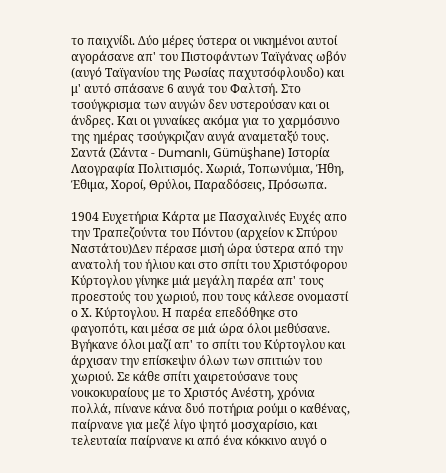το παιχνίδι. Δύο μέρες ύστερα οι νικημένοι αυτοί αγοράσανε απ' του Πιστοφάντων Ταϊγάνας ωβόν (αυγό Ταϊγανίου της Ρωσίας παχυτσόφλουδο) και μ' αυτό σπάσανε 6 αυγά του Φαλτσή. Στο τσούγκρισμα των αυγών δεν υστερούσαν και οι άνδρες. Και οι γυναίκες ακόμα για το χαρμόσυνο της ημέρας τσούγκριζαν αυγά αναμεταξύ τους. Σαντά (Σάντα - Dumanlı, Gümüşhane) Ιστορία Λαογραφία Πολιτισμός. Χωριά, Τοπωνύμια, Ήθη, Έθιμα, Χοροί, Θρύλοι, Παραδόσεις, Πρόσωπα.

1904 Ευχετήρια Κάρτα με Πασχαλινές Ευχές απο την Τραπεζούντα του Πόντου (αρχείον κ Σπύρου Ναστάτου)Δεν πέρασε μισή ώρα ύστερα από την ανατολή του ήλιου και στο σπίτι του Χριστόφορου Κύρτογλου γίνηκε μιά μεγάλη παρέα απ' τους προεστούς του χωριού, που τους κάλεσε ονομαστί ο Χ. Κύρτογλου. Η παρέα επεδόθηκε στο φαγοπότι, και μέσα σε μιά ώρα όλοι μεθύσανε. Βγήκανε όλοι μαζί απ' το σπίτι του Κύρτογλου και άρχισαν την επίσκεψιν όλων των σπιτιών του χωριού. Σε κάθε σπίτι χαιρετούσανε τους νοικοκυραίους με το Χριστός Ανέστη, χρόνια πολλά, πίνανε κάνα δυό ποτήρια ρούμι ο καθένας, παίρνανε για μεζέ λίγο ψητό μοσχαρίσιο, και τελευταία παίρνανε κι από ένα κόκκινο αυγό ο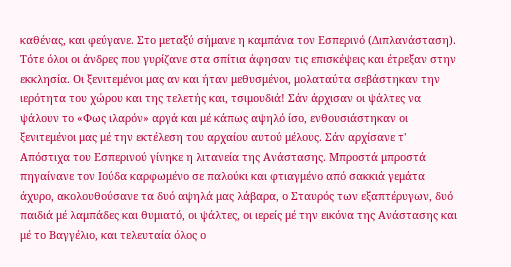καθένας, και φεύγανε. Στο μεταξύ σήμανε η καμπάνα τον Εσπερινό (Διπλανάσταση). Τότε όλοι οι άνδρες που γυρίζανε στα σπίτια άφησαν τις επισκέψεις και έτρεξαν στην εκκλησία. Οι ξενιτεμένοι μας αν και ήταν μεθυσμένοι, μολαταύτα σεβάστηκαν την ιερότητα του χώρου και της τελετής και, τσιμουδιά! Σάν άρχισαν οι ψάλτες να ψάλουν το «Φως ιλαρόν» αργά και μέ κάπως αψηλό ίσο, ενθουσιάστηκαν οι ξενιτεμένοι μας μέ την εκτέλεση του αρχαίου αυτού μέλους. Σάν αρχίσανε τ' Απόστιχα του Εσπερινού γίνηκε η λιτανεία της Ανάστασης. Μπροστά μπροστά πηγαίνανε τον Ιούδα καρφωμένο σε παλούκι και φτιαγμένο από σακκιά γεμάτα άχυρο, ακολουθούσανε τα δυό αψηλά μας λάβαρα, ο Σταυρός των εξαπτέρυγων, δυό παιδιά μέ λαμπάδες και θυμιατό, οι ψάλτες, οι ιερείς μέ την εικόνα της Ανάστασης και μέ το Βαγγέλιο, και τελευταία όλος ο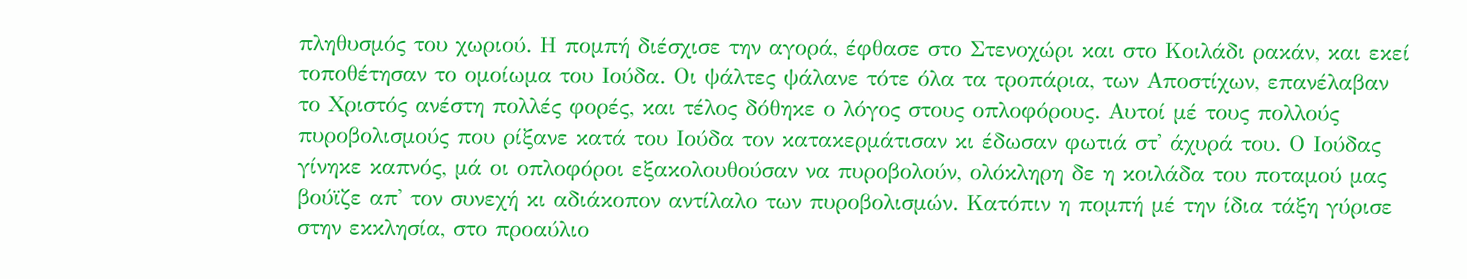πληθυσμός του χωριού. Η πομπή διέσχισε την αγορά, έφθασε στο Στενοχώρι και στο Κοιλάδι ρακάν, και εκεί τοποθέτησαν το ομοίωμα του Ιούδα. Οι ψάλτες ψάλανε τότε όλα τα τροπάρια, των Αποστίχων, επανέλαβαν το Χριστός ανέστη πολλές φορές, και τέλος δόθηκε ο λόγος στους οπλοφόρους. Αυτοί μέ τους πολλούς πυροβολισμούς που ρίξανε κατά του Ιούδα τον κατακερμάτισαν κι έδωσαν φωτιά στ' άχυρά του. Ο Ιούδας γίνηκε καπνός, μά οι οπλοφόροι εξακολουθούσαν να πυροβολούν, ολόκληρη δε η κοιλάδα του ποταμού μας βούϊζε απ' τον συνεχή κι αδιάκοπον αντίλαλο των πυροβολισμών. Κατόπιν η πομπή μέ την ίδια τάξη γύρισε στην εκκλησία, στο προαύλιο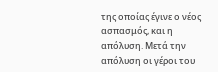της οποίας έγινε ο νέος ασπασμός, και η απόλυση. Μετά την απόλυση οι γέροι του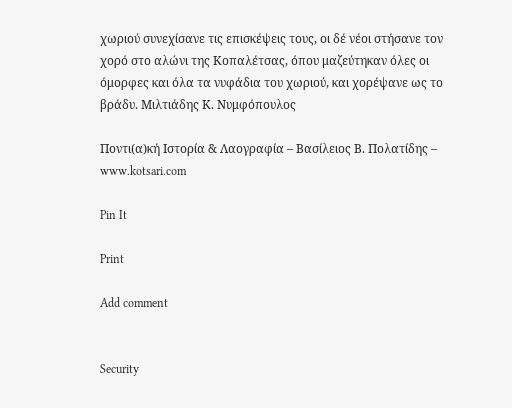χωριού συνεχίσανε τις επισκέψεις τους, οι δέ νέοι στήσανε τον χορό στο αλώνι της Κοπαλέτσας, όπου μαζεύτηκαν όλες οι όμορφες και όλα τα νυφάδια του χωριού, και χορέψανε ως το βράδυ. Μιλτιάδης Κ. Νυμφόπουλος

Ποντι(α)κή Ιστορία & Λαογραφία – Βασίλειος Β. Πολατίδης – www.kotsari.com

Pin It

Print

Add comment


Security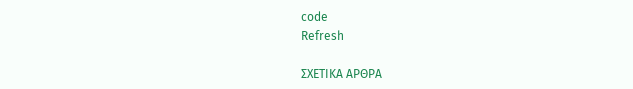code
Refresh

ΣΧΕΤΙΚΑ ΑΡΘΡΑ